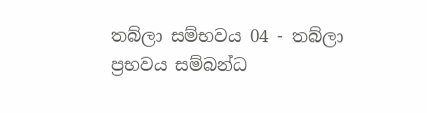තබ්ලා සම්භවය 04 - තබ්ලා ප්‍රභවය සම්බන්ධ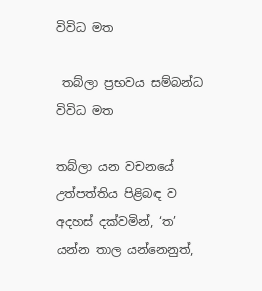විවිධ මත

 තබ්ලා ප්‍රභවය සම්බන්ධ විවිධ මත

තබ්ලා යන වචනයේ උත්පත්තිය පිළිබඳ ව අදහස් දක්වමින්, ‘ත’ යන්න තාල යන්නෙනුත්,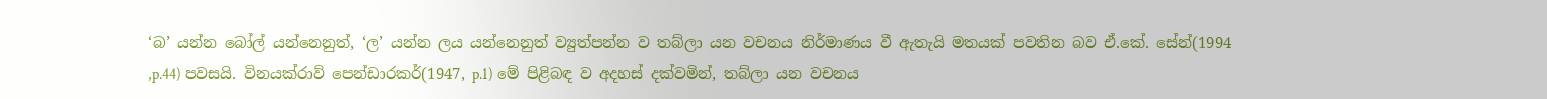‘බ’ යන්න බෝල් යන්නෙනුත්, ‘ල’ යන්න ලය යන්නෙනුත් ව්‍යුත්පන්න ව තබ්ලා යන වචනය නිර්මාණය වී ඇතැයි මතයක් පවතින බව ඒ.කේ. සේන්(1994 ,p.44) පවසයි. විනයක්රාව් පෙන්ඩාරකර්(1947, p.1) මේ පිළිබඳ ව අදහස් දක්වමින්, තබ්ලා යන වචනය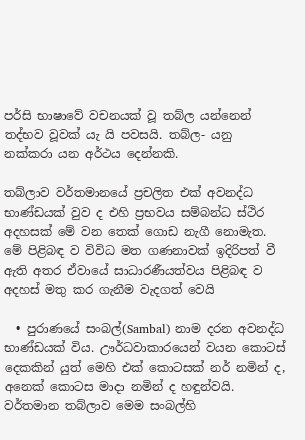පර්සි භාෂාවේ වචනයක් වූ තබ්ල යන්නෙන් තද්භව වූවක් යැ යි පවසයි. තබ්ල- යනු නක්කරා යන අර්ථය දෙන්නකි.

තබ්ලාව වර්තමානයේ ප්‍රචලිත එක් අවනද්ධ භාණ්ඩයක් වුව ද එහි ප්‍රභවය සම්බන්ධ ස්ථිර අදහසක් මේ වන තෙක් ගොඩ නැගී නොමැත. මේ පිළිබඳ ව විවිධ මත ගණනාවක් ඉදිරිපත් වී ඇති අතර ඒවායේ සාධාරණීයත්වය පිළිබඳ ව අදහස් මතු කර ගැනීම වැදගත් වෙයි

  • පුරාණයේ සංබල්(Sambal) නාම දරන අවනද්ධ භාණ්ඩයක් විය. ඌර්ධවාකාරයෙන් වයන කොටස් දෙකකින් යුත් මෙහි එක් කොටසක් නර් නමින් ද, අනෙක් කොටස මාදා නමින් ද හඳුන්වයි. වර්තමාන තබ්ලාව මෙම සංබල්හි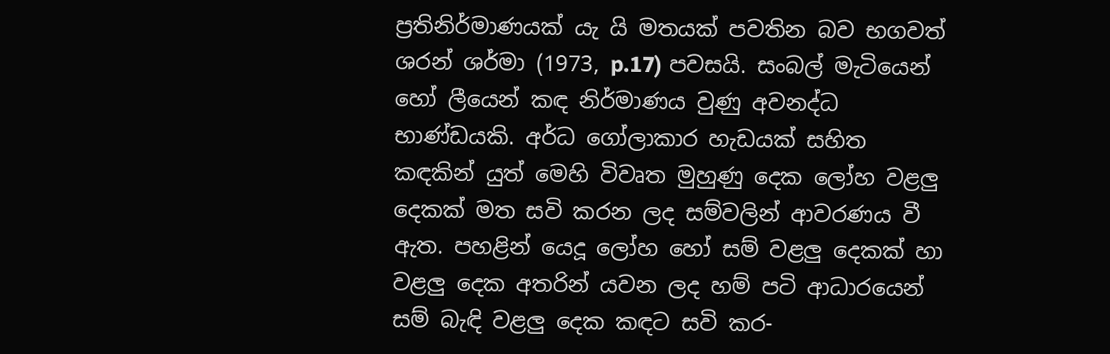ප්‍රතිනිර්මාණයක් යැ යි මතයක් පවතින බව භගවත් ශරන් ශර්මා (1973, p.17) පවසයි. සංබල් මැටියෙන් හෝ ලීයෙන් කඳ නිර්මාණය වුණු අවනද්ධ භාණ්ඩයකි. අර්ධ ගෝලාකාර හැඩයක් සහිත කඳකින් යුත් මෙහි විවෘත මුහුණු දෙක ලෝහ වළලු දෙකක් මත සවි කරන ලද සම්වලින් ආවරණය වී ඇත. පහළින් යෙදූ ලෝහ හෝ සම් වළලු දෙකක් හා වළලු දෙක අතරින් යවන ලද හම් පටි ආධාරයෙන් සම් බැඳි වළලු දෙක කඳට සවි කර-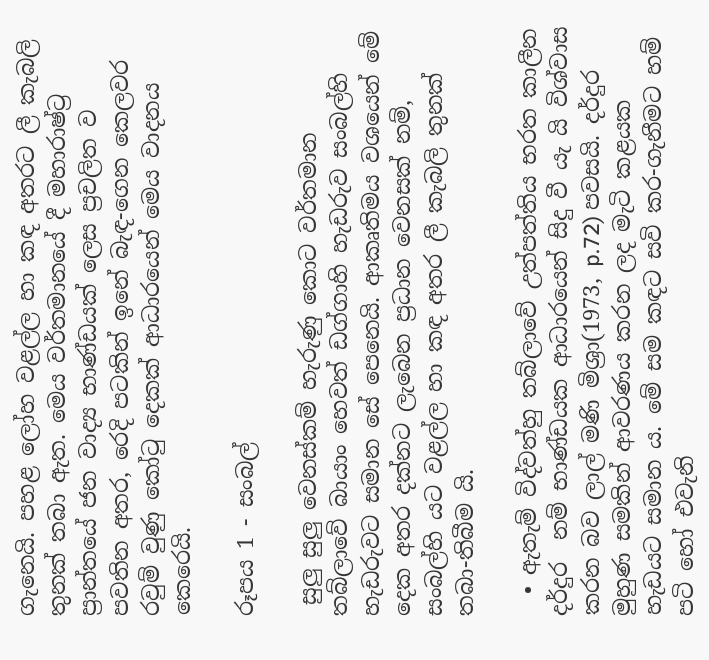ගැනෙයි. පහළ ලෝහ වළල්ල හා කඳ අතරට ලී කැබලි තුනක් තබා ඇත. මෙය වර්තමානයේ දී මහාරාෂ්ට්‍ර ප්‍රාන්තයේ ජන වාද්‍ය භාණ්ඩයක් ලෙස ප්‍රචලිත ව පවතින අතර, රෙදි පටකින් ඉනේ බැඳ-ගෙන කෙලවර රවුම් වුණු කෝටු දෙකක් ආධාරයෙන් මෙය වාදනය කෙරෙයි.

රූපය 1 - සංබල්

 සුලු සුලු වෙනස්කම් හැරුණු කොට වර්තමාන තබ්ලාවේ බායාං හෙවත් ඩග්ගාහි හැඩරුව සංබල්හි හැඩරුවට සමාන සේ පෙනෙයි. ආකෘතිමය වශයෙන් මේ දෙක අතර දක්නට ලැබෙන ප්‍රධාන වෙනසක් නම්, සංබල්හි යට වළල්ල හා කඳ අතර ලී කැබලි තුනක් තබා-තිබීම යි.

  • ඇතැම් විද්වත්හු තබ්ලාවේ උත්පත්තිය භරත කාලීන දර්දුර  නම් භාණ්ඩයක ආධාරයෙන් සිදු වී යැ යි විශ්වාස කරන බව ලාල් මණි මිශ්‍රා(1973, p.72) පවසයි. දර්දුර මුහුණ සමකින් ආවරණය කරන ලද මැටි කළයක හැඩයට සමාන ය. මේ සම කඳට සවි කර-ගැනීමට හම් පටි හෝ එවැනි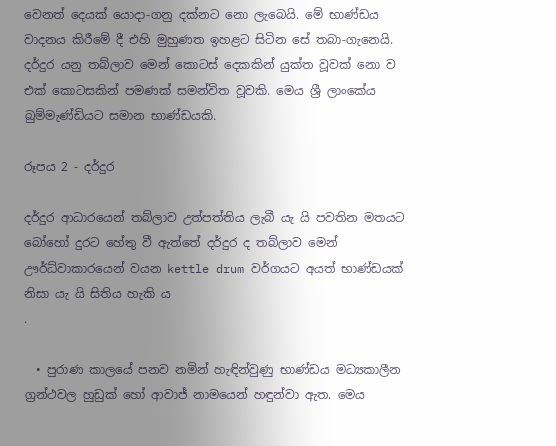වෙනත් දෙයක් යොදා-ගනු දක්නට නො ලැබෙයි. මේ භාණ්ඩය වාදනය කිරීමේ දී එහි මුහුණත ඉහළට සිටින සේ තබා-ගැනෙයි. දර්දුර යනු තබ්ලාව මෙන් කොටස් දෙකකින් යුක්ත වූවක් නො ව එක් කොටසකින් පමණක් සමන්විත වූවකි. මෙය ශ්‍රී ලාංකේය බුම්මැණ්ඩියට සමාන භාණ්ඩයකි.

රූපය 2 - දර්දුර

දර්දුර ආධාරයෙන් තබ්ලාව උත්පත්තිය ලැබී යැ යි පවතින මතයට බෝහෝ දුරට හේතු වී ඇත්තේ දර්දුර ද තබ්ලාව මෙන් ඌර්ධ්වාකාරයෙන් වයන kettle drum වර්ගයට අයත් භාණ්ඩයක් නිසා යැ යි සිතිය හැකි ය
.

  • පුරාණ කාලයේ පනව නමින් හැඳින්වුණු භාණ්ඩය මධ්‍යකාලීන ග්‍රන්ථවල හුඩුක් හෝ ආවාජ් නාමයෙන් හඳුන්වා ඇත. මෙය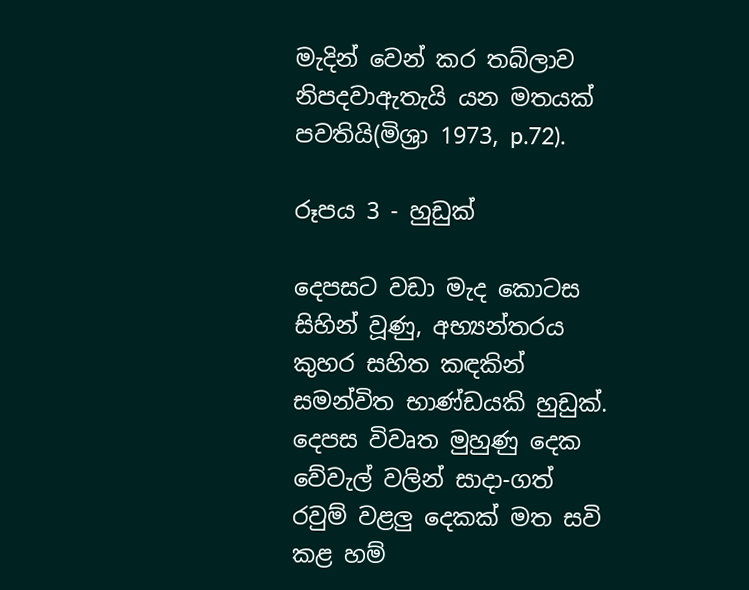මැදින් වෙන් කර තබ්ලාව නිපදවාඇතැයි යන මතයක් පවතියි(මිශ්‍රා 1973, p.72).

රූපය 3 - හුඩුක්

දෙපසට වඩා මැද කොටස සිහින් වූණු, අභ්‍යන්තරය කුහර සහිත කඳකින් සමන්විත භාණ්ඩයකි හුඩුක්. දෙපස විවෘත මුහුණු දෙක වේවැල් වලින් සාදා-ගත් රවුම් වළලු දෙකක් මත සවි කළ හම්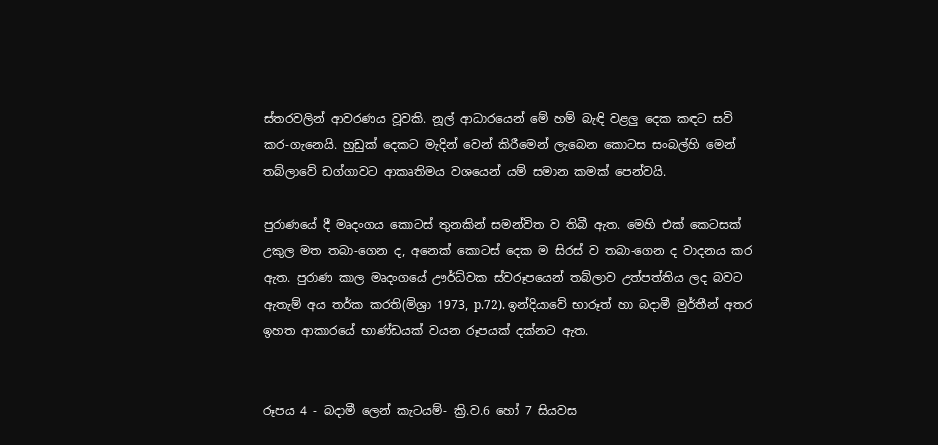ස්තරවලින් ආවරණය වූවකි. නූල් ආධාරයෙන් මේ හම් බැඳි වළලු දෙක කඳට සවි කර-ගැනෙයි. හුඩුක් දෙකට මැදින් වෙන් කිරීමෙන් ලැබෙන කොටස සංබල්හි මෙන් තබ්ලාවේ ඩග්ගාවට ආකෘතිමය වශයෙන් යම් සමාන කමක් පෙන්වයි.

පුරාණයේ දී මෘදංගය කොටස් තුනකින් සමන්විත ව තිබී ඇත. මෙහි එක් කෙටසක් උකුල මත තබා-ගෙන ද, අනෙක් කොටස් දෙක ම සිරස් ව තබා-ගෙන ද වාදනය කර ඇත. පුරාණ කාල මෘදංගයේ ඌර්ධ්වක ස්වරූපයෙන් තබ්ලාව උත්පත්තිය ලද බවට ඇතැම් අය තර්ක කරති(මිශ්‍රා 1973, p.72). ඉන්දියාවේ භාරූත් හා බදාමී මුර්තීන් අතර ඉහත ආකාරයේ භාණ්ඩයක් වයන රූපයක් දක්නට ඇත.


රූපය 4 - බදාමී ලෙන් කැටයම්- ක්‍රි.ව.6 හෝ 7 සියවස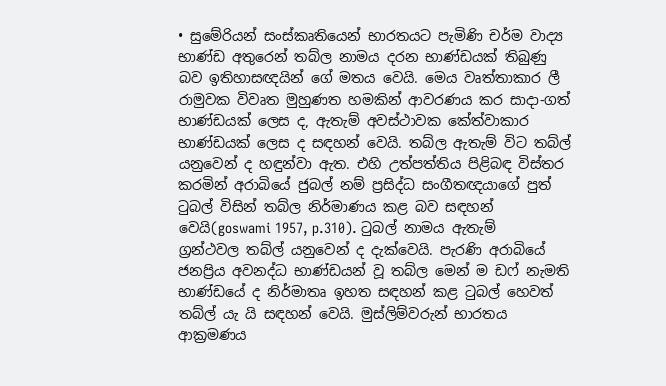• සුමේරියන් සංස්කෘතියෙන් භාරතයට පැමිණි චර්ම වාද්‍ය භාණ්ඩ අතුරෙන් තබ්ල නාමය දරන භාණ්ඩයක් තිබුණු බව ඉතිහාසඥයින් ගේ මතය වෙයි. මෙය වෘත්තාකාර ලී රාමුවක විවෘත මුහුණත හමකින් ආවරණය කර සාදා-ගත් භාණ්ඩයක් ලෙස ද, ඇතැම් අවස්ථාවක කේත්වාකාර භාණ්ඩයක් ලෙස ද සඳහන් වෙයි. තබ්ල ඇතැම් විට තබ්ල් යනුවෙන් ද හඳුන්වා ඇත. එහි උත්පත්තිය පිළිබඳ විස්තර කරමින් අරාබියේ ජුබල් නම් ප්‍රසිද්ධ සංගීතඥයාගේ පුත් ටුබල් විසින් තබ්ල නිර්මාණය කළ බව සඳහන් වෙයි(goswami 1957, p.310). ටුබල් නාමය ඇතැම් ග්‍රන්ථවල තබ්ල් යනුවෙන් ද දැක්වෙයි. පැරණි අරාබියේ ජනප්‍රිය අවනද්ධ භාණ්ඩයන් වූ තබ්ල මෙන් ම ඩෆ් නැමති භාණ්ඩයේ ද නිර්මාතෘ ඉහත සඳහන් කළ ටුබල් හෙවත් තබ්ල් යැ යි සඳහන් වෙයි. මුස්ලිම්වරුන් භාරතය ආක්‍රමණය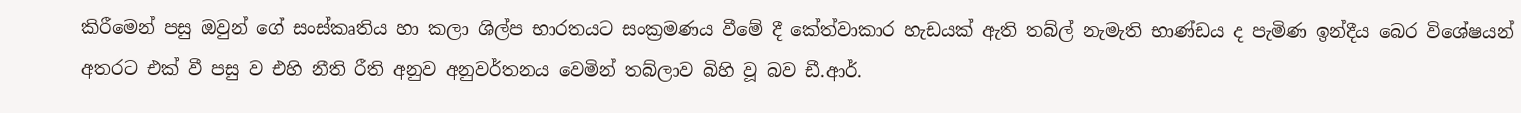කිරීමෙන් පසු ඔවුන් ගේ සංස්කෘතිය හා කලා ශිල්ප භාරතයට සංක්‍රමණය වීමේ දී කේත්වාකාර හැඩයක් ඇති තබ්ල් නැමැති භාණ්ඩය ද පැමිණ ඉන්දීය බෙර විශේෂයන් අතරට එක් වී පසු ව එහි නීති රීති අනුව අනුවර්තනය වෙමින් තබ්ලාව බිහි වූ බව ඩී.ආර්.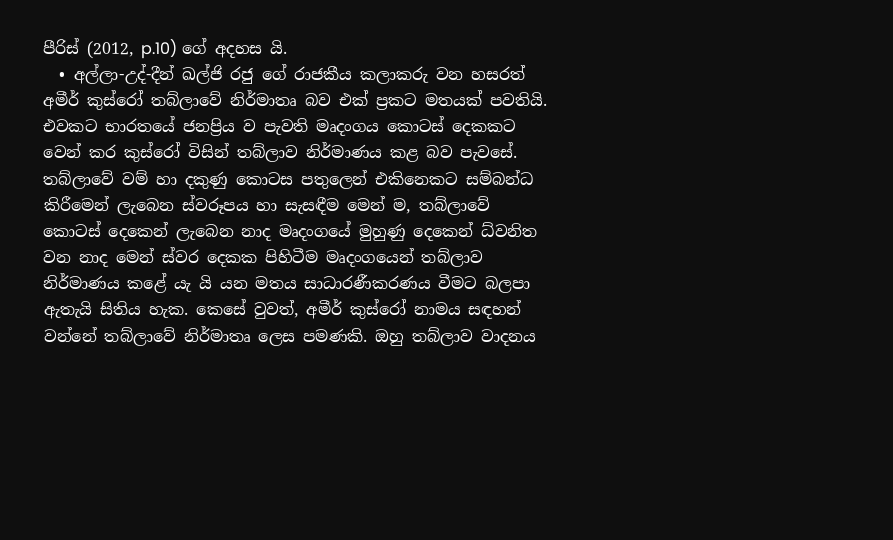පීරිස් (2012, p.10) ගේ අදහස යි.
  • අල්ලා-උද්-දීන් ඛල්ජි රජු ගේ රාජකීය කලාකරු වන හසරත් අමීර් කුස්රෝ තබ්ලාවේ නිර්මාතෘ බව එක් ප්‍රකට මතයක් පවතියි. එවකට භාරතයේ ජනප්‍රිය ව පැවති මෘදංගය කොටස් දෙකකට වෙන් කර කුස්රෝ විසින් තබ්ලාව නිර්මාණය කළ බව පැවසේ. තබ්ලාවේ වම් හා දකුණු කොටස පතුලෙන් එකිනෙකට සම්බන්ධ කිරීමෙන් ලැබෙන ස්වරූපය හා සැසඳීම මෙන් ම, තබ්ලාවේ කොටස් දෙකෙන් ලැබෙන නාද මෘදංගයේ මුහුණු දෙකෙන් ධ්වනිත වන නාද මෙන් ස්වර දෙකක පිහිටීම මෘදංගයෙන් තබ්ලාව නිර්මාණය කළේ යැ යි යන මතය සාධාරණීකරණය වීමට බලපා ඇතැයි සිතිය හැක. කෙසේ වුවත්, අමීර් කුස්රෝ නාමය සඳහන් වන්නේ තබ්ලාවේ නිර්මාතෘ ලෙස පමණකි. ඔහු තබ්ලාව වාදනය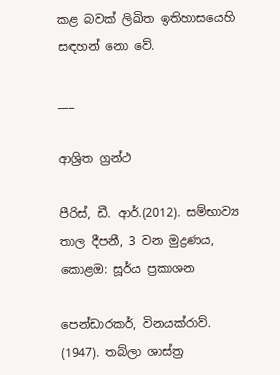කළ බවක් ලිඛිත ඉතිහාසයෙහි සඳහන් නො වේ.

___

ආශ්‍රිත ග්‍රන්ථ

පීරිස්, ඩී. ආර්.(2012). සම්භාව්‍ය තාල දීපනී, 3 වන මුද්‍රණය, කොළඔ: සූර්ය ප්‍රකාශන

පෙන්ඩාරකර්, විනයක්රාව්. (1947). තබ්ලා ශාස්ත්‍ර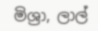මිශ්‍රා, ලාල්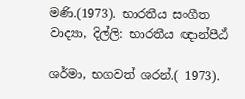මණි.(1973). භාරතීය සංගීත වාද්‍යා, දිල්ලි: භාරතීය ඥාන්පීඨ්

ශර්මා, භගවත් ශරන්.( 1973).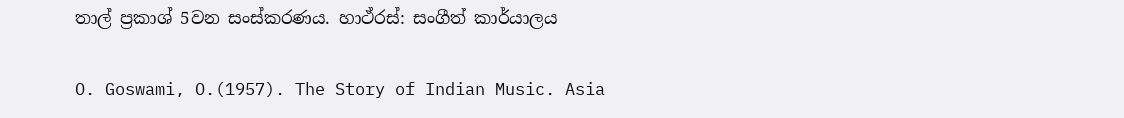තාල් ප්‍රකාශ් 5වන සංස්කරණය. හාථ්රස්: සංගීත් කාර්යාලය

O. Goswami, O.(1957). The Story of Indian Music. Asia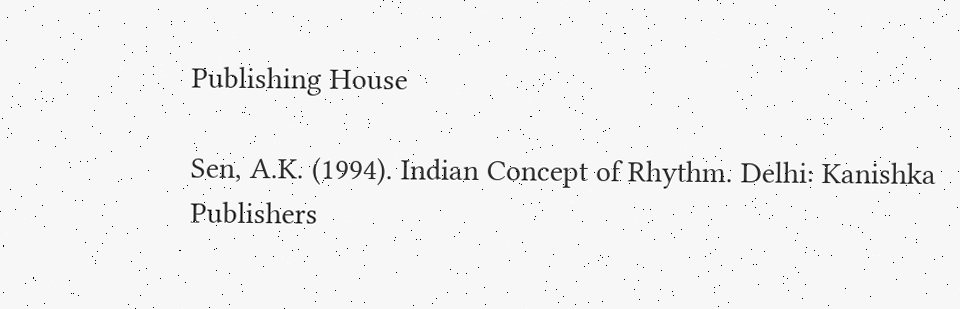Publishing House

Sen, A.K. (1994). Indian Concept of Rhythm. Delhi: Kanishka Publishers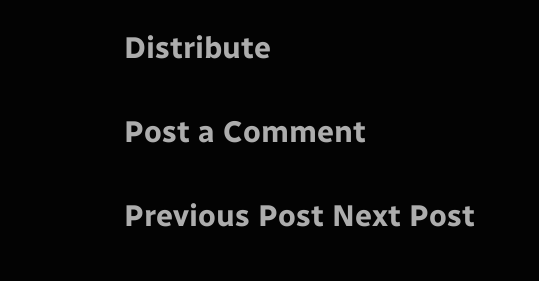Distribute

Post a Comment

Previous Post Next Post